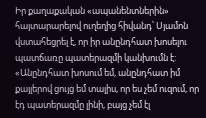Իր քաղաքական «ապանենտներին» հայտարարելով ուղեղից հիվանդ՝ Սյամոն վստահեցրել է, որ իր անընդհատ խոսելու պատճառը պատերազմի կանխումն է: «Անընդհատ խոսում եմ, անընդհատ իմ քայլերով ցույց եմ տալիս, որ ես չեմ ուզում, որ էդ պատերազմը լինի, բայց չեմ էլ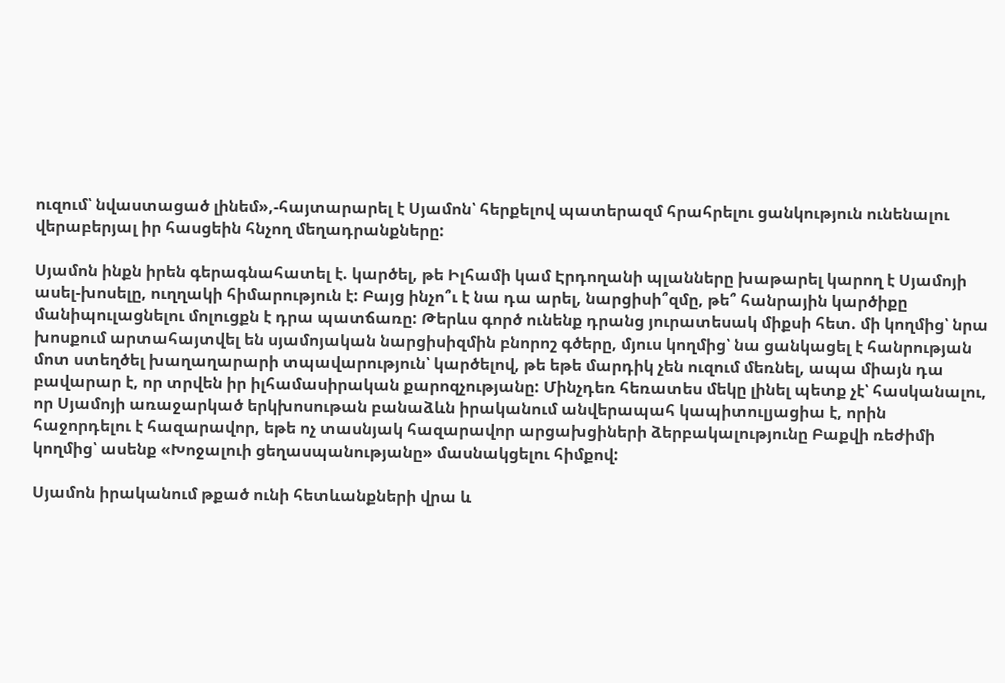ուզում՝ նվաստացած լինեմ»,-հայտարարել է Սյամոն՝ հերքելով պատերազմ հրահրելու ցանկություն ունենալու վերաբերյալ իր հասցեին հնչող մեղադրանքները:

Սյամոն ինքն իրեն գերագնահատել է. կարծել, թե Իլհամի կամ Էրդողանի պլանները խաթարել կարող է Սյամոյի ասել-խոսելը, ուղղակի հիմարություն է: Բայց ինչո՞ւ է նա դա արել, նարցիսի՞զմը, թե՞ հանրային կարծիքը մանիպուլացնելու մոլուցքն է դրա պատճառը: Թերևս գործ ունենք դրանց յուրատեսակ միքսի հետ. մի կողմից՝ նրա խոսքում արտահայտվել են սյամոյական նարցիսիզմին բնորոշ գծերը, մյուս կողմից՝ նա ցանկացել է հանրության մոտ ստեղծել խաղաղարարի տպավարություն՝ կարծելով, թե եթե մարդիկ չեն ուզում մեռնել, ապա միայն դա բավարար է, որ տրվեն իր իլհամասիրական քարոզչությանը: Մինչդեռ հեռատես մեկը լինել պետք չէ՝ հասկանալու, որ Սյամոյի առաջարկած երկխոսութան բանաձևն իրականում անվերապահ կապիտուլյացիա է, որին հաջորդելու է հազարավոր, եթե ոչ տասնյակ հազարավոր արցախցիների ձերբակալությունը Բաքվի ռեժիմի կողմից՝ ասենք «Խոջալուի ցեղասպանությանը» մասնակցելու հիմքով:

Սյամոն իրականում թքած ունի հետևանքների վրա և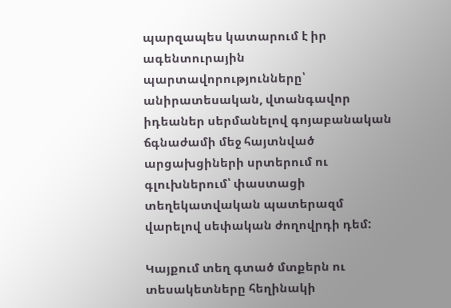պարզապես կատարում է իր ագենտուրային պարտավորությունները՝ անիրատեսական, վտանգավոր իդեաներ սերմանելով գոյաբանական ճգնաժամի մեջ հայտնված արցախցիների սրտերում ու գլուխներում՝ փաստացի տեղեկատվական պատերազմ վարելով սեփական ժողովրդի դեմ:

Կայքում տեղ գտած մտքերն ու տեսակետները հեղինակի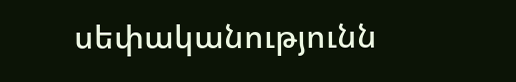սեփականությունն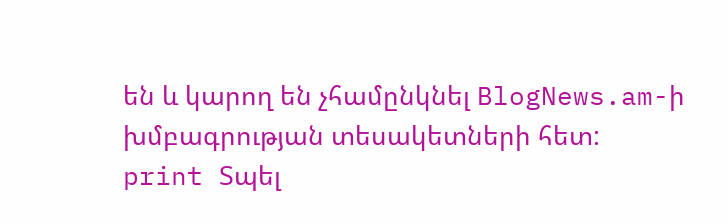են և կարող են չհամընկնել BlogNews.am-ի խմբագրության տեսակետների հետ:
print Տպել